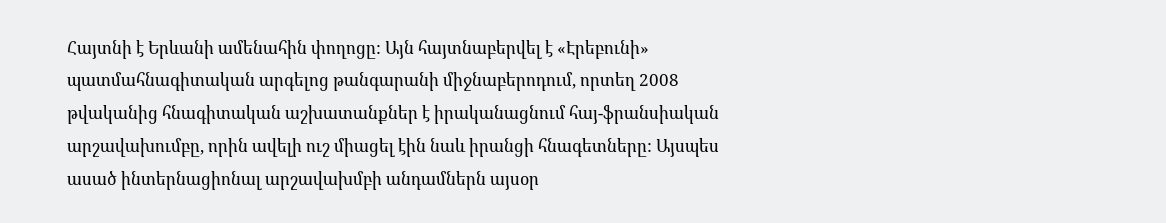Հայտնի է Երևանի ամենահին փողոցը: Այն հայտնաբերվել է «Էրեբունի» պատմահնագիտական արգելոց թանգարանի միջնաբերոդում, որտեղ 2008 թվականից հնագիտական աշխատանքներ է իրականացնում հայ-ֆրանսիական արշավախումբը, որին ավելի ուշ միացել էին նաև իրանցի հնագետները: Այսպես ասած ինտերնացիոնալ արշավախմբի անդամներն այսօր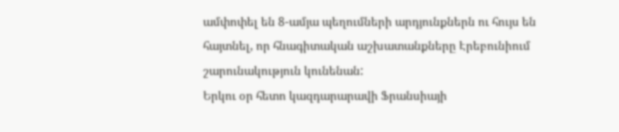ամփոփել են 8-ամյա պեղումների արդյունքներն ու հույս են հայտնել, որ հնագիտական աշխատանքները Էրեբունիում շարունակություն կունենան:
Երկու օր հետո կազդարարավի Ֆրանսիայի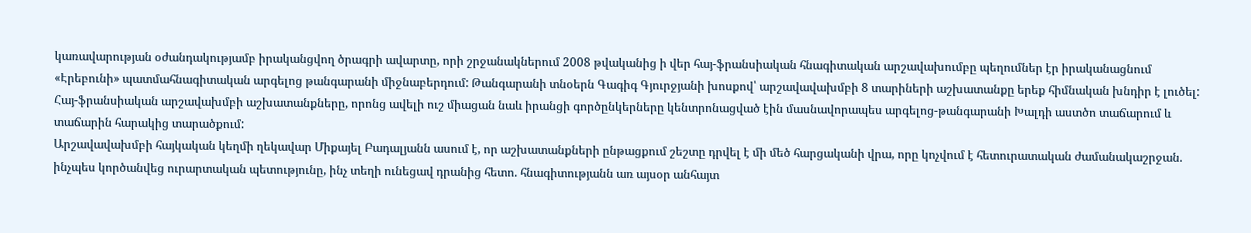կառավարության օժանդակությամբ իրականցվող ծրագրի ավարտը, որի շրջանակներում 2008 թվականից ի վեր հայ-ֆրանսիական հնագիտական արշավախումբը պեղումներ էր իրականացնում «Էրեբունի» պատմահնագիտական արգելոց թանգարանի միջնաբերդում: Թանգարանի տնօերն Գագիգ Գյուրջյանի խոսքով՝ արշավավախմբի 8 տարիների աշխատանքը երեք հիմնական խնդիր է լուծել:
Հայ-ֆրանսիական արշավախմբի աշխատանքները, որոնց ավելի ուշ միացան նաև իրանցի գործընկերները կենտրոնացված էին մասնավորապես արգելոց-թանգարանի Խալդի աստծո տաճարում և տաճարին հարակից տարածքում:
Արշավավախմբի հայկական կեղմի ղեկավար Միքայել Բադալյանն ասում է, որ աշխատանքների ընթացքում շեշտը դրվել է մի մեծ հարցականի վրա, որը կոչվում է հետուրատական ժամանակաշրջան. ինչպես կործանվեց ուրարտական պետությունը, ինչ տեղի ունեցավ դրանից հետո. հնագիտությանն առ այսօր անհայտ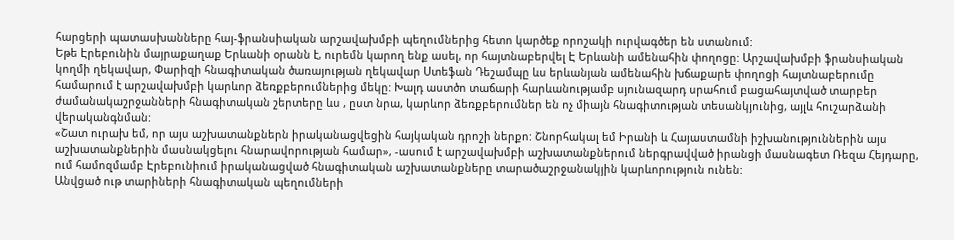հարցերի պատասխանները հայ-ֆրանսիական արշավախմբի պեղումներից հետո կարծեք որոշակի ուրվագծեր են ստանում:
Եթե Էրեբունին մայրաքաղաք Երևանի օրանն է, ուրեմն կարող ենք ասել, որ հայտնաբերվել Է Երևանի ամենահին փողոցը: Արշավախմբի ֆրանսիական կողմի ղեկավար, Փարիզի հնագիտական ծառայության ղեկավար Ստեֆան Դեշամպը ևս երևանյան ամենահին խճաքարե փողոցի հայտնաբերումը համարում է արշավախմբի կարևոր ձեռքբերումներից մեկը: Խալդ աստծո տաճարի հարևանությամբ սյունազարդ սրահում բացահայտված տարբեր ժամանակաշրջանների հնագիտական շերտերը ևս , ըստ նրա, կարևոր ձեռքբերումներ են ոչ միայն հնագիտության տեսանկյունից, այլև հուշարձանի վերականգնման:
«Շատ ուրախ եմ, որ այս աշխատանքներն իրականացվեցին հայկական դրոշի ներքո: Շնորհակալ եմ Իրանի և Հայաստամնի իշխանություններին այս աշխատանքներին մասնակցելու հնարավորության համար», -ասում է արշավախմբի աշխատանքներում ներգրավված իրանցի մասնագետ Ռեզա Հեյդարը, ում համոզմամբ Էրեբունիում իրականացված հնագիտական աշխատանքները տարածաշրջանակյին կարևորություն ունեն:
Անվցած ութ տարիների հնագիտական պեղումների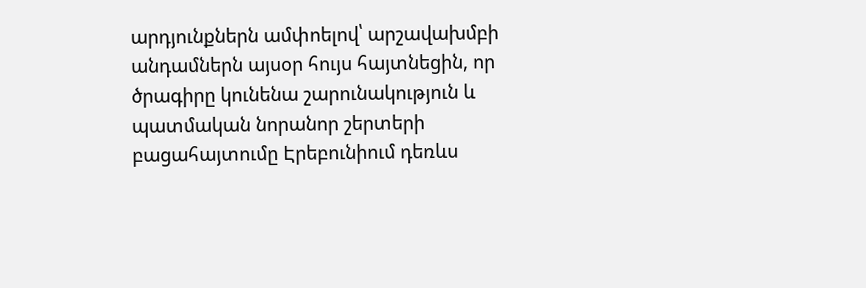արդյունքներն ամփոելով՝ արշավախմբի անդամներն այսօր հույս հայտնեցին, որ ծրագիրը կունենա շարունակություն և պատմական նորանոր շերտերի բացահայտումը Էրեբունիում դեռևս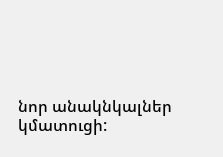նոր անակնկալներ կմատուցի: